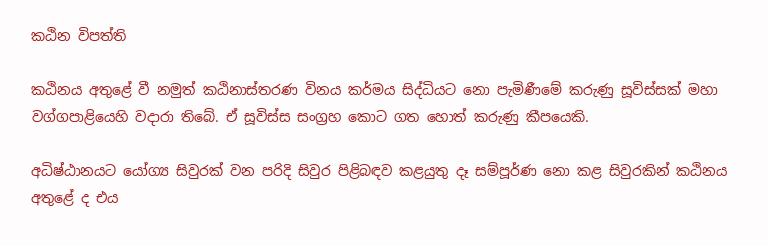කඨින විපත්ති

කඨිනය අතුළේ වී නමුත් කඨිනාස්තරණ විනය කර්මය සිද්ධියට නො පැමිණීමේ කරුණු සූවිස්සක් මහා වග්ගපාළියෙහි වදාරා තිබේ. ඒ සූවිස්ස සංග්‍රහ කොට ගත හොත් කරුණු කීපයෙකි.

අධිෂ්ඨානයට යෝග්‍ය සිවුරක් වන පරිදි සිවුර පිළිබඳව කළයුතු දෑ සම්පූර්ණ නො කළ සිවුරකින් කඨිනය අතුළේ ද එය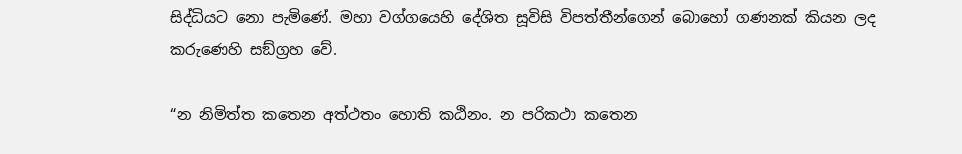සිද්ධියට නො පැමිණේ. මහා වග්ගයෙහි දේශිත සූවිසි විපත්තීන්ගෙන් බොහෝ ගණනක් කියන ලද කරුණෙහි සඞ්ග්‍රහ වේ.

“න නිමිත්ත කතෙන අත්ථතං හොති කඨිනං. න පරිකථා කතෙන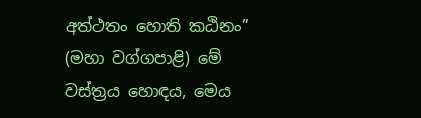අත්ථතං හොති කඨිනං” (මහා වග්ගපාළි) මේ වස්ත්‍රය හොඳය, මෙය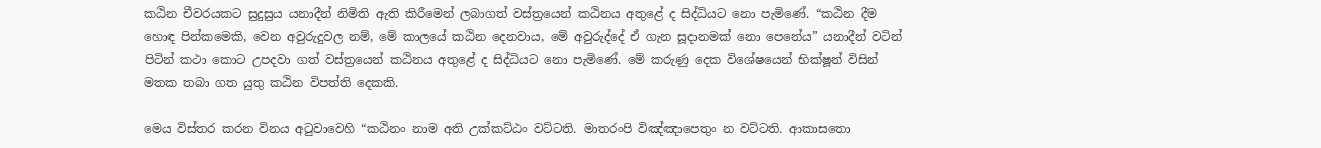කඨින චීවරයකට සුදුසුය යනාදීන් නිමිති ඇති කිරීමෙන් ලබාගත් වස්ත්‍රයෙන් කඨිනය අතුළේ ද සිද්ධියට නො පැමිණේ. “කඨින දීම හොඳ පින්කමෙකි, වෙන අවුරුදුවල නම්, මේ කාලයේ කඨින දෙනවාය, මේ අවුරුද්දේ ඒ ගැන සූදානමක් නො පෙනේය” යනාදීන් වටින් පිටින් කථා කොට උපදවා ගත් වස්ත්‍රයෙන් කඨිනය අතුළේ ද සිද්ධියට නො පැමිණේ. මේ කරුණු දෙක විශේෂයෙන් භික්ෂූන් විසින් මතක තබා ගත යුතු කඨින විපත්ති දෙකකි.

මෙය විස්තර කරන විනය අටුවාවෙහි “කඨිනං නාම අති උක්කට්ඨං වට්ටති. මාතරංපි විඤ්ඤාපෙතුං න වට්ටති. ආකාසතො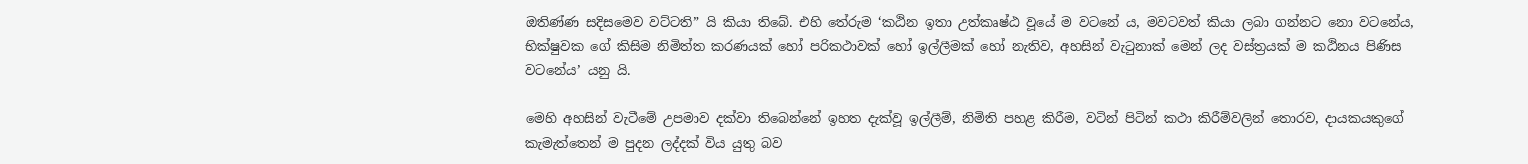ඔතිණ්ණ සදිසමෙව වට්ටති” යි කියා තිබේ. එහි තේරුම ‘කඨින ඉතා උත්කෘෂ්ඨ වූයේ ම වටනේ ය, මවටවත් කියා ලබා ගන්නට නො වටනේය, භික්ෂුවක ගේ කිසිම නිමිත්ත කරණයක් හෝ පරිකථාවක් හෝ ඉල්ලීමක් හෝ නැතිව, අහසින් වැටුනාක් මෙන් ලද වස්ත්‍රයක් ම කඨිනය පිණිස වටනේය’ යනු යි.

මෙහි අහසින් වැටීමේ උපමාව දක්වා තිබෙන්නේ ඉහත දැක්වූ ඉල්ලීම්, නිමිති පහළ කිරීම, වටින් පිටින් කථා කිරීම්වලින් තොරව, දායකයකුගේ කැමැත්තෙන් ම පුදන ලද්දක් විය යුතු බව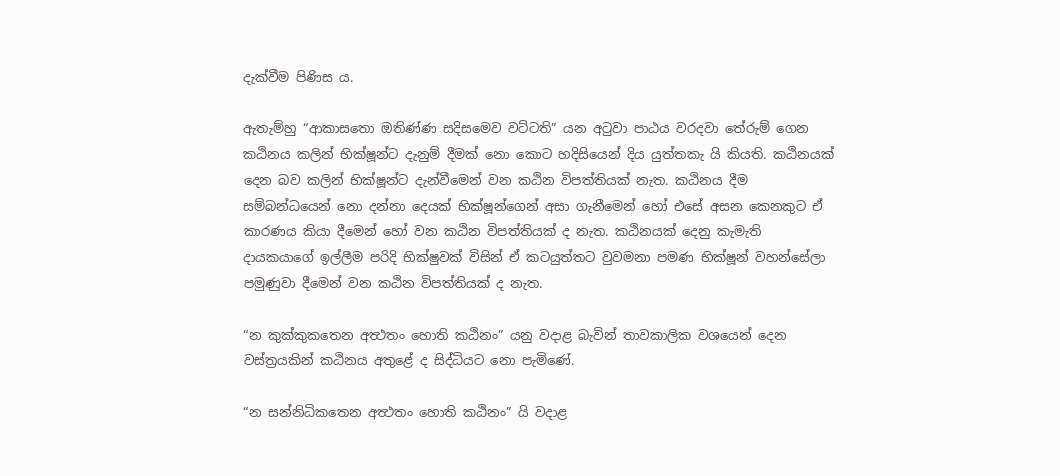දැක්වීම පිණිස ය.

ඇතැම්හු “ආකාසතො ඔතිණ්ණ සදිසමෙව වට්ටති” යන අටුවා පාඨය වරදවා තේරුම් ගෙන කඨිනය කලින් භික්ෂූන්ට දැනුම් දීමක් නො කොට හදිසියෙන් දිය යුත්තකැ යි කියති. කඨිනයක් දෙන බව කලින් භික්ෂූන්ට දැන්වීමෙන් වන කඨින විපත්තියක් නැත. කඨිනය දීම සම්බන්ධයෙන් නො දන්නා දෙයක් භික්ෂූන්ගෙන් අසා ගැනීමෙන් හෝ එසේ අසන කෙනකුට ඒ කාරණය කියා දීමෙන් හෝ වන කඨින විපත්තියක් ද නැත. කඨිනයක් දෙනු කැමැති දායකයාගේ ඉල්ලීම පරිදි භික්ෂුවක් විසින් ඒ කටයුත්තට වුවමනා පමණ භික්ෂූන් වහන්සේලා පමුණුවා දීමෙන් වන කඨින විපත්තියක් ද නැත.

“න කුක්කුකතෙන අත්‍ථතං හොති කඨිනං” යනු වදාළ බැවින් තාවකාලික වශයෙන් දෙන වස්ත්‍රයකින් කඨිනය අතුළේ ද සිද්ධියට නො පැමිණේ.

“න සන්නිධිකතෙන අත්‍ථතං හොති කඨිනං” යි වදාළ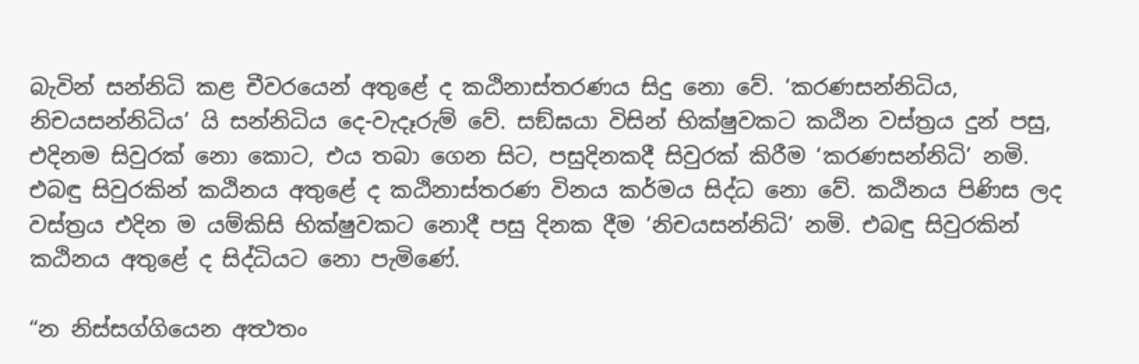බැවින් සන්නිධි කළ චීවරයෙන් අතුළේ ද කඨිනාස්තරණය සිදු නො වේ. ‘කරණසන්නිධිය, නිචයසන්නිධිය’ යි සන්නිධිය දෙ-වැදෑරුම් වේ. සඞ්ඝයා විසින් භික්ෂුවකට කඨින වස්ත්‍රය දුන් පසු, එදිනම සිවුරක් නො කොට, එය තබා ගෙන සිට, පසුදිනකදී සිවුරක් කිරීම ‘කරණසන්නිධි’ නමි. එබඳු සිවුරකින් කඨිනය අතුළේ ද කඨිනාස්තරණ විනය කර්මය සිද්ධ නො වේ. කඨිනය පිණිස ලද වස්ත්‍රය එදින ම යම්කිසි භික්ෂුවකට නොදී පසු දිනක දීම ‘නිචයසන්නිධි’ නමි. එබඳු සිවුරකින් කඨිනය අතුළේ ද සිද්ධියට නො පැමිණේ.

“න නිස්සග්ගියෙන අත්‍ථතං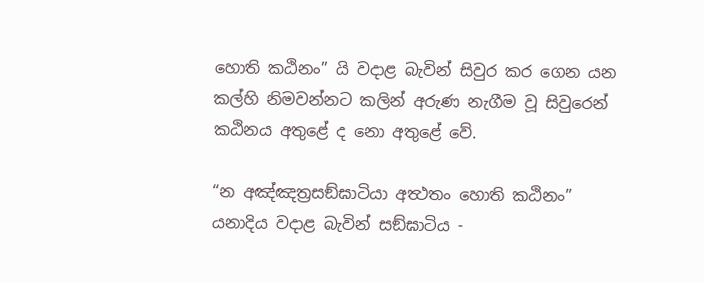හොති කඨිනං” යි වදාළ බැවින් සිවුර කර ගෙන යන කල්හි නිමවන්නට කලින් අරුණ නැගීම වූ සිවුරෙන් කඨිනය අතුළේ ද නො අතුළේ වේ.

“න අඤ්ඤත්‍රසඞ්ඝාටියා අත්‍ථතං හොති කඨිනං” යනාදිය වදාළ බැවින් සඞ්ඝාටිය -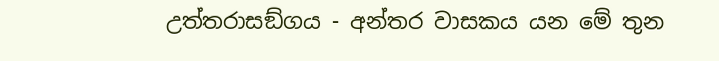උත්තරාසඞ්ගය - අන්තර වාසකය යන මේ තුන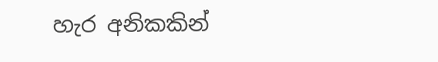හැර අනිකකින්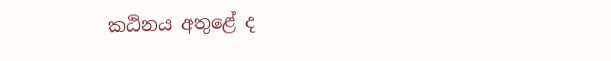කඨිනය අතුළේ ද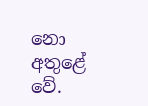නො අතුළේ වේ.